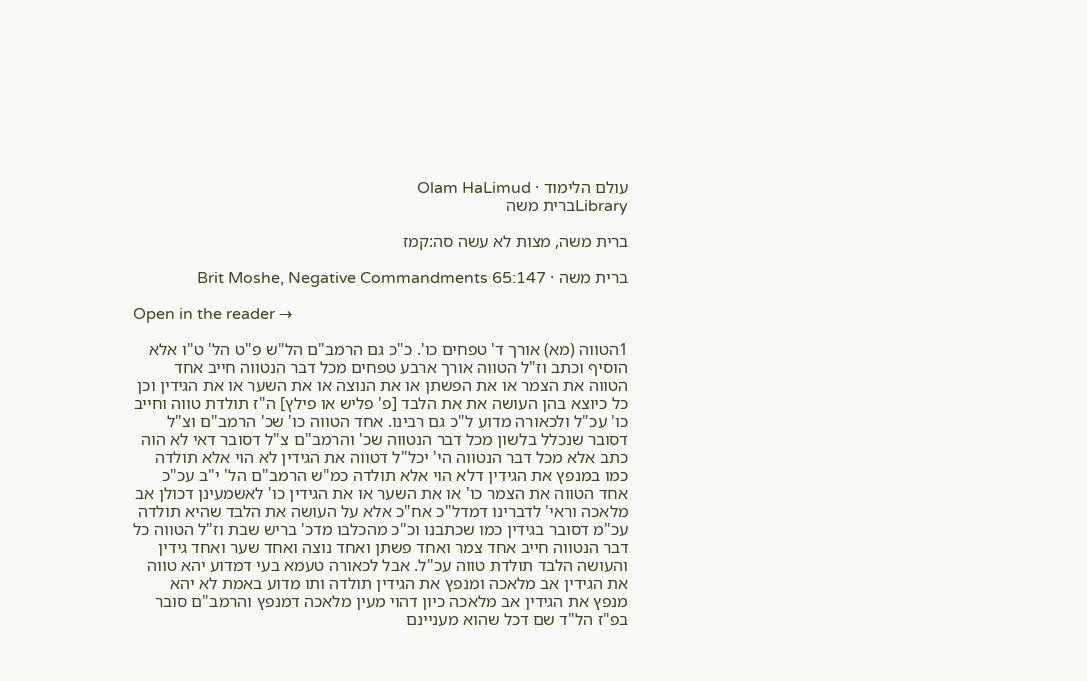עולם הלימוד · Olam HaLimud
Libraryברית משה

ברית משה, מצות לא עשה סה:קמז

ברית משה · Brit Moshe, Negative Commandments 65:147

Open in the reader →

1הטווה (מא) אורך ד' טפחים כו'. כ"כ גם הרמב"ם הל"ש פ"ט הל' ט"ו אלא הוסיף וכתב וז"ל הטווה אורך ארבע טפחים מכל דבר הנטווה חייב אחד הטווה את הצמר או את הפשתן או את הנוצה או את השער או את הגידין וכן כל כיוצא בהן העושה את את הלבד [פ' פליש או פילץ] ה"ז תולדת טווה וחייב כו' עכ"ל ולכאורה מדוע ל"כ גם רבינו. אחד הטווה כו' שכ' הרמב"ם וצ"ל דסובר שנכלל בלשון מכל דבר הנטווה שכ' והרמב"ם צ"ל דסובר דאי לא הוה כתב אלא מכל דבר הנטווה הי' יכל"ל דטווה את הגידין לא הוי אלא תולדה כמו במנפץ את הגידין דלא הוי אלא תולדה כמ"ש הרמב"ם הל' י"ב עכ"כ אחד הטווה את הצמר כו' או את השער או את הגידין כו' לאשמעינן דכולן אב מלאכה וראי' לדברינו דמדל"כ אח"כ אלא על העושה את הלבד שהיא תולדה עכ"מ דסובר בגידין כמו שכתבנו וכ"כ מהכלבו מדכ' בריש שבת וז"ל הטווה כל דבר הנטווה חייב אחד צמר ואחד פשתן ואחד נוצה ואחד שער ואחד גידין והעושה הלבד תולדת טווה עכ"ל. אבל לכאורה טעמא בעי דמדוע יהא טווה את הגידין אב מלאכה ומנפץ את הגידין תולדה ותו מדוע באמת לא יהא מנפץ את הגידין אב מלאכה כיון דהוי מעין מלאכה דמנפץ והרמב"ם סובר בפ"ז הל"ד שם דכל שהוא מעניינם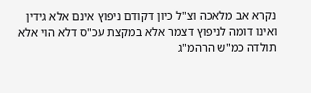נקרא אב מלאכה וצ"ל כיון דקודם ניפוץ אינם אלא גידין ואינו דומה לניפוץ דצמר אלא במקצת עכ"ס דלא הוי אלא תולדה כמ"ש הרהמ"ג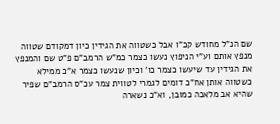שם הנ"ל מחודש קכ"ו אבל כשטווה את הגידין כיון דמקודם שטווה מנפץ אותם וע"י הניפוץ נעשו כצמר כמ"ש הרמב"ם פ"ט שם והמנפץ את הגידין עד שיעשו כצמר כו' וכיון שנעשו כצמר א"כ ממילא כשטווה אותן אח"כ דומים לגמרי לטווית צמר עכ"ס הרמב"ם שפיר שהיא אב מלאכה כמובן, וא"כ נשארה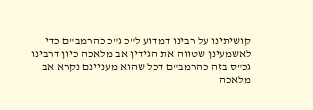קושיתינו על רבינו דמדוע ל"כ ג"כ כהרמב"ם כדי לאשמעינן שטווה את הגידין אב מלאכה כיון דרבינו גכ"ס בזה כהרמב"ם דכל שהוא מעניינם נקרא אב מלאכה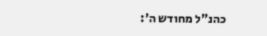כהנ"ל מחודש ה':